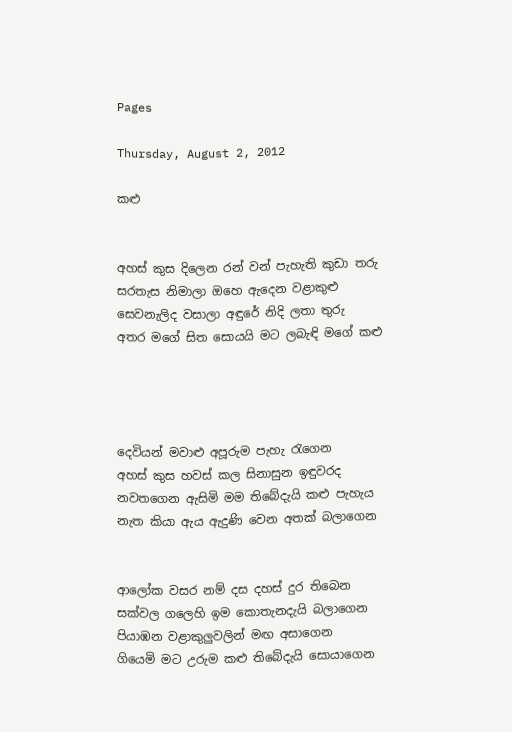Pages

Thursday, August 2, 2012

කළු


අහස් කුස දිලෙන රන් වන් පැහැති කුඩා තරු
සරතැස නිමාලා ඔහෙ ඇදෙන වළාකුළු
සෙවනැලිද වසාලා අඳුරේ නිදි ලතා තුරු
අතර මගේ සිත සොයයි මට ලබැඳි මගේ කළු




දෙවියන් මවාළු අපූරුම පැහැ රැගෙන
අහස් කුස හවස් කල සිනාසුන ඉඳුවරද
නවතගෙන ඇසිමි මම තිබේදැයි කළු පැහැය
නැත කියා ඇය ඇදුණි වෙන අතක් බලාගෙන


ආලෝක වසර නම් දස දහස් දුර තිබෙන
සක්වල ගලෙහි ඉම කොතැනදැයි බලාගෙන
පියාඹන වළාකුලුවලින් මඟ අසාගෙන
ගියෙමි මට උරුම කළු තිබේදැයි සොයාගෙන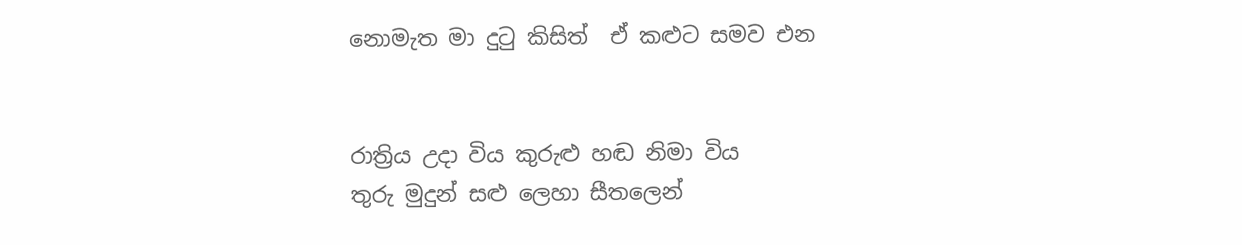නොමැත මා දුටු කිසිත්  ඒ කළුට සමව එන


රාත්‍රිය උදා විය කුරුළු හඬ නිමා විය
තුරු මුදුන් සළු ලෙහා සීතලෙන්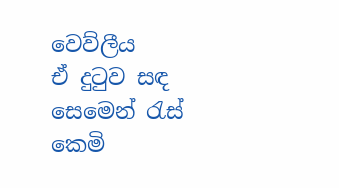වෙව්ලීය
ඒ දුටුව සඳ සෙමෙන් රැස් කෙමි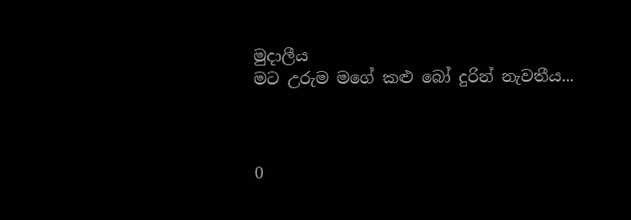මුදාලීය
මට උරුම මගේ කළු බෝ දුරින් නැවතීය...



0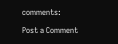comments:

Post a Comment